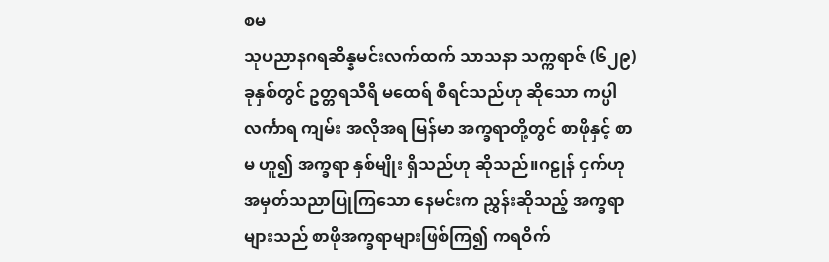စမ
သုပညာနဂရဆိန္နမင်းလက်ထက် သာသနာ သက္ကရာဇ် (၆၂၉) ခုနှစ်တွင် ဥတ္တရသီရိ မထေရ် စီရင်သည်ဟု ဆိုသော ကပ္ပါလင်္ကာရ ကျမ်း အလိုအရ မြန်မာ အက္ခရာတို့တွင် စာဖိုနှင့် စာမ ဟူ၍ အက္ခရာ နှစ်မျိုး ရှိသည်ဟု ဆိုသည်။ဂဠုန် ငှက်ဟု အမှတ်သညာပြုကြသော နေမင်းက ညွှန်းဆိုသည့် အက္ခရာများသည် စာဖိုအက္ခရာများဖြစ်ကြ၍ ကရဝိက်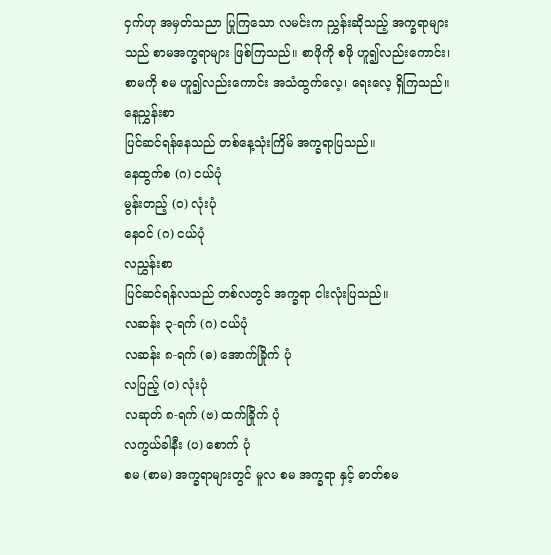ငှက်ဟု အမှတ်သညာ ပြုကြသော လမင်းက ညွှန်းဆိုသည့် အက္ခရာများသည် စာမအက္ခရာများ ဖြစ်ကြသည်။ စာဖိုကို စဖို ဟူ၍လည်းကောင်း၊ စာမကို စမ ဟူ၍လည်းကောင်း အသံထွက်လေ့၊ ရေးလေ့ ရှိကြသည်။
နေညွှန်းစာ
ပြင်ဆင်ရန်နေသည် တစ်နေ့သုံးကြိမ် အက္ခရာပြသည်။
နေထွက်စ (ဂ) ငယ်ပုံ
မွန်းတည့် (ဝ) လုံးပုံ
နေဝင် (ဂ) ငယ်ပုံ
လညွှန်းစာ
ပြင်ဆင်ရန်လသည် တစ်လတွင် အက္ခရာ ငါးလုံးပြသည်။
လဆန်း ၃-ရက် (ဂ) ငယ်ပုံ
လဆန်း ၈-ရက် (ဓ) အောက်ခြိုက် ပုံ
လပြည့် (ဝ) လုံးပုံ
လဆုတ် ၈-ရက် (ဗ) ထက်ခြိုက် ပုံ
လကွယ်ခါနီး (ပ) စောက် ပုံ
စမ (စာမ) အက္ခရာများတွင် မူလ စမ အက္ခရာ နှင့် ဓာတ်စမ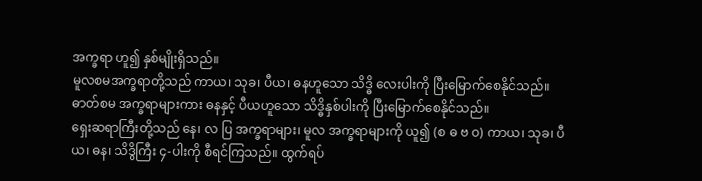အက္ခရာ ဟူ၍ နှစ်မျိုးရှိသည်။
မူလစမအက္ခရာတို့သည် ကာယ၊ သုခ၊ ပီယ၊ ဓနဟူသော သိဒ္ဓိ လေးပါးကို ပြီးမြောက်စေနိုင်သည်။
ဓာတ်စမ အက္ခရာများကား ဓနနှင့် ပီယဟူသော သိဒ္ဓိနှစ်ပါးကို ပြီးမြောက်စေနိုင်သည်။
ရှေးဆရာကြီးတို့သည် နေ၊ လ ပြ အက္ခရာများ၊ မူလ အက္ခရာများကို ယူ၍ (စ ဓ ဗ ဝ) ကာယ၊ သုခ၊ ပီယ၊ ဓန၊ သိဒွိကြီး ၄-ပါးကို စီရင်ကြသည်။ ထွက်ရပ်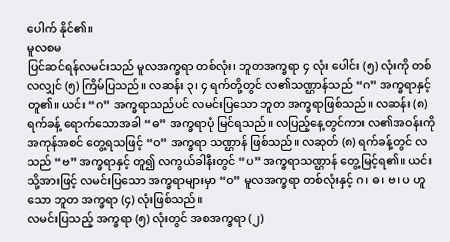ပေါက် နိုင်၏။
မူလစမ
ပြင်ဆင်ရန်လမင်းသည် မူလအက္ခရာ တစ်လုံး၊ ဘူတအက္ခရာ ၄ လုံး ပေါင်း (၅) လုံးကို တစ်လလျှင် (၅) ကြိမ်ပြသည်။ လဆန်း ၃၊ ၄ ရက်တို့တွင် လ၏သဏ္ဌာန်သည် “ဂ” အက္ခရာနှင့် တူ၏။ ယင်း “ဂ” အက္ခရာသည်ပင် လမင်းပြသော ဘူတ အက္ခရာဖြစ်သည်။ လဆန်း (၈) ရက်ခန့် ရောက်သောအခါ “ဓ” အက္ခရာပုံ မြင်ရသည်။ လပြည့်နေ့တွင်ကား လ၏အဝန်းကို အကုန်အစင် တွေ့ရသဖြင့် “ဝ” အက္ခရာ သဏ္ဌာန် ဖြစ်သည်။ လဆုတ် (၈) ရက်ခန့်တွင် လသည် “ဗ” အက္ခရာနှင့် တူ၍ လကွယ်ခါနီးတွင် “ပ” အက္ခရာသဏ္ဌာန် တွေ့မြင့်ရ၏။ ယင်းသို့အားဖြင့် လမင်းပြသော အက္ခရာများမှာ “ဝ” မူလအက္ခရာ တစ်လုံးနှင့် ဂ၊ ဓ၊ ဗ၊ ပ ဟူသော ဘူတ အက္ခရာ (၄) လုံးဖြစ်သည်။
လမင်းပြသည့် အက္ခရာ (၅) လုံးတွင် အစအက္ခရာ (၂)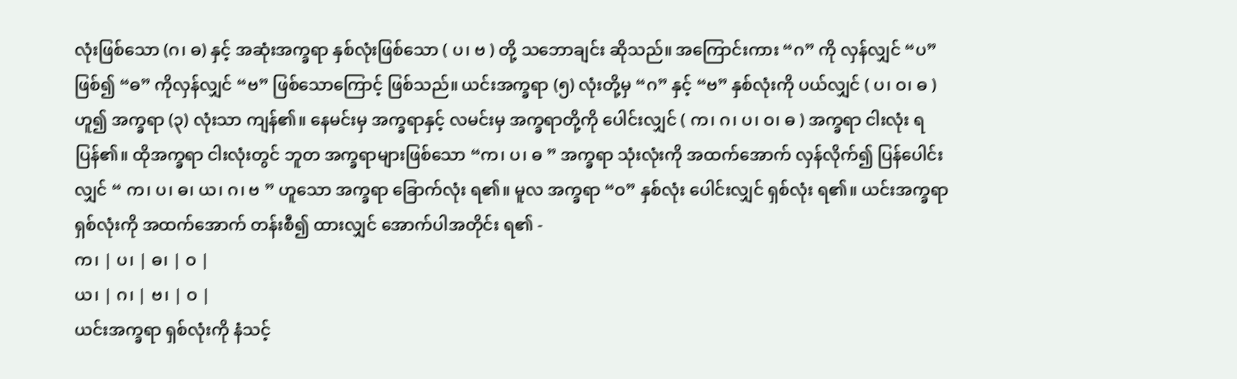လုံးဖြစ်သော (ဂ၊ ဓ) နှင့် အဆုံးအက္ခရာ နှစ်လုံးဖြစ်သော ( ပ၊ ဗ ) တို့ သဘောချင်း ဆိုသည်။ အကြောင်းကား “ဂ” ကို လှန်လျှင် “ပ” ဖြစ်၍ “ဓ” ကိုလှန်လျှင် “ဗ” ဖြစ်သောကြောင့် ဖြစ်သည်။ ယင်းအက္ခရာ (၅) လုံးတို့မှ “ဂ” နှင့် “ဗ” နှစ်လုံးကို ပယ်လျှင် ( ပ၊ ဝ၊ ဓ ) ဟူ၍ အက္ခရာ (၃) လုံးသာ ကျန်၏။ နေမင်းမှ အက္ခရာနှင့် လမင်းမှ အက္ခရာတို့ကို ပေါင်းလျှင် ( က၊ ဂ၊ ပ၊ ဝ၊ ဓ ) အက္ခရာ ငါးလုံး ရပြန်၏။ ထိုအက္ခရာ ငါးလုံးတွင် ဘူတ အက္ခရာများဖြစ်သော “က၊ ပ၊ ဓ ” အက္ခရာ သုံးလုံးကို အထက်အောက် လှန်လိုက်၍ ပြန်ပေါင်းလျှင် “ က၊ ပ၊ ဓ၊ ယ၊ ဂ၊ ဗ ” ဟူသော အက္ခရာ ခြောက်လုံး ရ၏။ မူလ အက္ခရာ “ဝ” နှစ်လုံး ပေါင်းလျှင် ရှစ်လုံး ရ၏။ ယင်းအက္ခရာ ရှစ်လုံးကို အထက်အောက် တန်းစီ၍ ထားလျှင် အောက်ပါအတိုင်း ရ၏ -
က၊ | ပ၊ | ဓ၊ | ဝ |
ယ၊ | ဂ၊ | ဗ၊ | ဝ |
ယင်းအက္ခရာ ရှစ်လုံးကို နံသင့်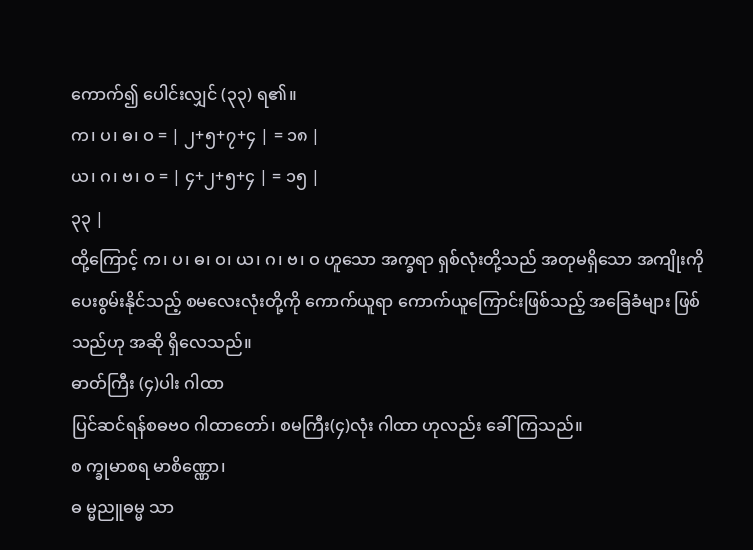ကောက်၍ ပေါင်းလျှင် (၃၃) ရ၏။
က၊ ပ၊ ဓ၊ ဝ = | ၂+၅+၇+၄ | = ၁၈ |
ယ၊ ဂ၊ ဗ၊ ဝ = | ၄+၂+၅+၄ | = ၁၅ |
၃၃ |
ထို့ကြောင့် က၊ ပ၊ ဓ၊ ဝ၊ ယ၊ ဂ၊ ဗ၊ ဝ ဟူသော အက္ခရာ ရှစ်လုံးတို့သည် အတုမရှိသော အကျိုးကို ပေးစွမ်းနိုင်သည့် စမလေးလုံးတို့ကို ကောက်ယူရာ ကောက်ယူကြောင်းဖြစ်သည့် အခြေခံများ ဖြစ်သည်ဟု အဆို ရှိလေသည်။
ဓာတ်ကြီး (၄)ပါး ဂါထာ
ပြင်ဆင်ရန်စဓဗဝ ဂါထာတော်၊ စမကြီး(၄)လုံး ဂါထာ ဟုလည်း ခေါ်ကြသည်။
စ က္ခုမာစရ မာစိဏ္ဏော၊
ဓ မ္မညူဓမ္မ သာ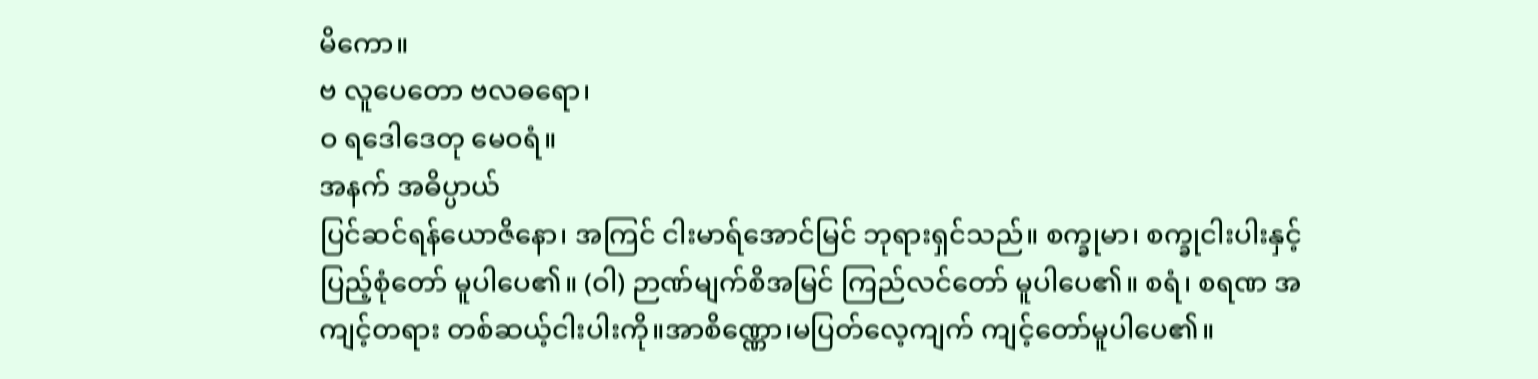မိကော။
ဗ လူပေတော ဗလဓရော၊
ဝ ရဒေါဒေတု မေဝရံ။
အနက် အဓိပ္ပာယ်
ပြင်ဆင်ရန်ယောဇိနော၊ အကြင် ငါးမာရ်အောင်မြင် ဘုရားရှင်သည်။ စက္ခုမာ၊ စက္ခုငါးပါးနှင့် ပြည့်စုံတော် မူပါပေ၏။ (ဝါ) ဉာဏ်မျက်စိအမြင် ကြည်လင်တော် မူပါပေ၏။ စရံ၊ စရဏ အကျင့်တရား တစ်ဆယ့်ငါးပါးကို။အာစိဏ္ဏော၊မပြတ်လေ့ကျက် ကျင့်တော်မူပါပေ၏။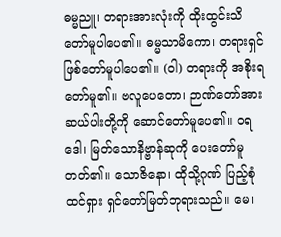ဓမ္မညူ၊ တရားအားလုံးကို ထိုးထွင်းသိတော်မူပါပေ၏။ ဓမ္မသာမိကော၊ တရားရှင် ဖြစ်တော်မူပါပေ၏။ (ဝါ) တရားကို အစိုးရတော်မူ၏။ ဗလူပေတော၊ ဉာဏ်တော်အား ဆယ်ပါးတို့ကို ဆောင်တော်မူပေ၏။ ဝရဒေါ၊ မြတ်သောနိဗ္ဗာန်ဆုကို ပေးတော်မူတတ်၏။ သောဇိနော၊ ထိုသို့ဂုဏ် ပြည့်စုံထင်ရှား ရှင်တော်မြတ်ဘုရားသည်။ မေ၊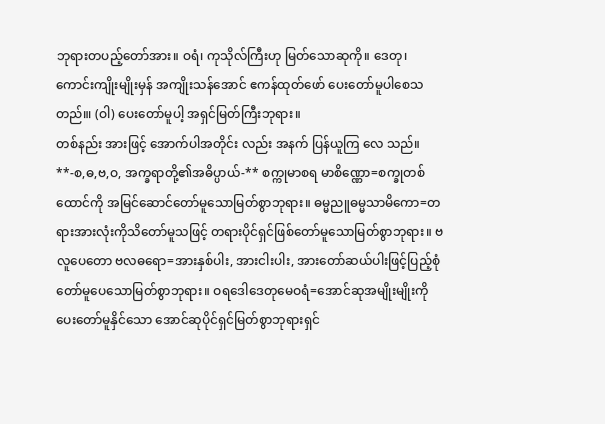ဘုရားတပည့်တော်အား။ ဝရံ၊ ကုသိုလ်ကြီးဟု မြတ်သောဆုကို။ ဒေတု၊ ကောင်းကျိုးမျိုးမှန် အကျိုးသန်အောင် ဧကန်ထုတ်ဖော် ပေးတော်မူပါစေသတည်။၊ (ဝါ) ပေးတော်မူပါ့ အရှင်မြတ်ကြီးဘုရား။
တစ်နည်း အားဖြင့် အောက်ပါအတိုင်း လည်း အနက် ပြန်ယူကြ လေ သည်။
**-စ,ဓ,ဗ,ဝ, အက္ခရာတို့၏အဓိပ္ပာယ်-** စက္ကုမာစရ မာစိဏ္ဏော=စက္ခုတစ်ထောင်ကို အမြင်ဆောင်တော်မူသောမြတ်စွာဘုရား။ ဓမ္မညူဓမ္မသာမိကော=တရားအားလုံးကိုသိတော်မူသဖြင့် တရားပိုင်ရှင်ဖြစ်တော်မူသောမြတ်စွာဘုရား။ ဗလူပေတော ဗလဓရော=အားနှစ်ပါး, အားငါးပါး, အားတော်ဆယ်ပါးဖြင့်ပြည့်စုံတော်မူပေသောမြတ်စွာဘုရား။ ဝရဒေါဒေတုမေဝရံ=အောင်ဆုအမျိုးမျိုးကိုပေးတော်မူနှိင်သော အောင်ဆုပိုင်ရှင်မြတ်စွာဘုရားရှင်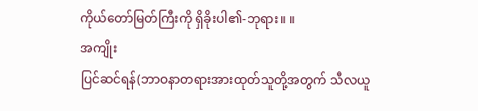ကိုယ်တော်မြတ်ကြီးကို ရှိခိုးပါ၏-ဘုရား။ ။
အကျိုး
ပြင်ဆင်ရန်(ဘာဝနာတရားအားထုတ်သူတို့အတွက် သီလယူ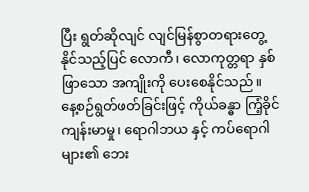ပြီး ရွတ်ဆိုလျင် လျင်မြန်စွာတရားတွေ့နိုင်သည့်ပြင် လောကီ၊ လောကုတ္တရာ နှစ်ဖြာသော အကျိုးကို ပေးစေနိုင်သည်။ နေ့စဉ်ရွတ်ဖတ်ခြင်းဖြင့် ကိုယ်ခန္ဓာ ကြံ့ခိုင်ကျန်းမာမှု၊ ရောဂါဘယ နှင့် ကပ်ရောဂါများ၏ ဘေး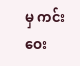မှ ကင်းဝေး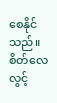စေနိုင်သည်။ စိတ်လေလွင့်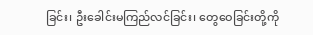ခြင်း၊ ဦးခေါင်းမကြည်လင်ခြင်း၊ တွေဝေခြင်းတို့ကို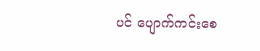ပင် ပျောက်ကင်းစေ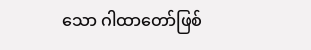သော ဂါထာတော်ဖြစ်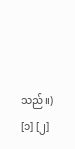သည်။) [၁] [၂]